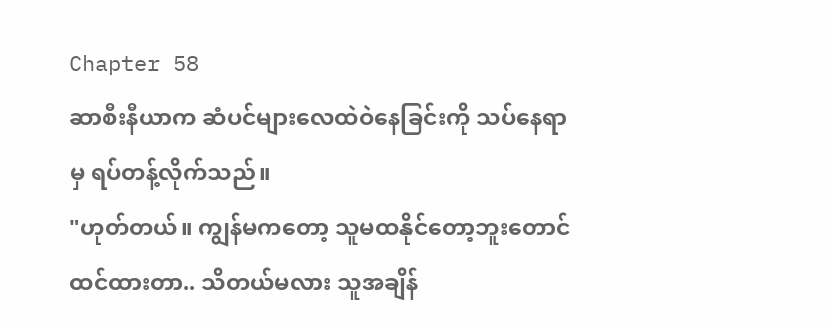Chapter 58
ဆာစီးနီယာက ဆံပင်များလေထဲဝဲနေခြင်းကို သပ်နေရာမှ ရပ်တန့်လိုက်သည်။
"ဟုတ်တယ်။ ကျွန်မကတော့ သူမထနိုင်တော့ဘူးတောင်ထင်ထားတာ.. သိတယ်မလား သူအချိန်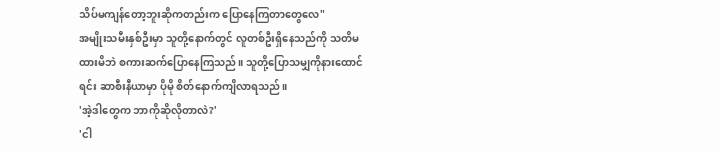သိပ်မကျန်တော့ဘူးဆိုကတည်းက ပြောနေကြတာတွေလေ"
အမျိုးသမီးနှစ်ဦးမှာ သူတို့နောက်တွင် လူတစ်ဦးရှိနေသည်ကို သတိမထားမိဘဲ စကားဆက်ပြောနေကြသည်။ သူတို့ပြောသမျှကိုနားထောင်ရင်း ဆာစီးနီယာမှာ ပိုမို စိတ်နောက်ကျိလာရသည်။
'အဲ့ဒါတွေက ဘာကိုဆိုလိုတာလဲ?'
'ငါ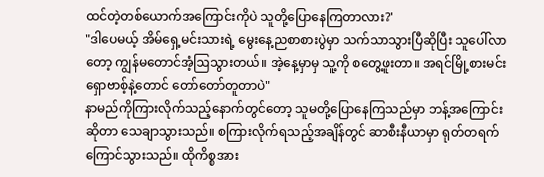ထင်တဲ့တစ်ယောက်အကြောင်းကိုပဲ သူတို့ပြောနေကြတာလား?'
"ဒါပေမယ့် အိမ်ရှေ့မင်းသားရဲ့ မွေးနေ့ညစာစားပွဲမှာ သက်သာသွားပြီဆိုပြီး သူပေါ်လာတော့ ကျွန်မတောင်အံ့ဩသွားတယ်။ အဲ့နေ့မှာမှ သူ့ကို စတွေ့ဖူးတာ။ အရင်မြို့စားမင်း ရှောဗာစ့်နဲ့တောင် တော်တော်တူတာပဲ"
နာမည်ကိုကြားလိုက်သည့်နောက်တွင်တော့ သူမတို့ပြောနေကြသည်မှာ ဘန့်အကြောင်းဆိုတာ သေချာသွားသည်။ စကြားလိုက်ရသည့်အချိန်တွင် ဆာစီးနီယာမှာ ရုတ်တရက်ကြောင်သွားသည်။ ထိုကိစ္စအား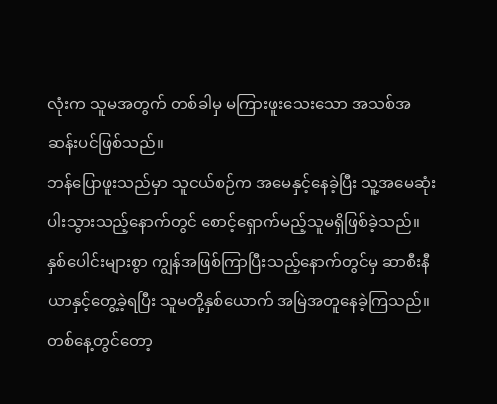လုံးက သူမအတွက် တစ်ခါမှ မကြားဖူးသေးသော အသစ်အဆန်းပင်ဖြစ်သည်။
ဘန်ပြောဖူးသည်မှာ သူငယ်စဉ်က အမေနှင့်နေခဲ့ပြီး သူ့အမေဆုံးပါးသွားသည့်နောက်တွင် စောင့်ရှောက်မည့်သူမရှိဖြစ်ခဲ့သည်။ နှစ်ပေါင်းများစွာ ကျွန်အဖြစ်ကြာပြီးသည့်နောက်တွင်မှ ဆာစီးနီယာနှင့်တွေ့ခဲ့ရပြီး သူမတို့နှစ်ယောက် အမြဲအတူနေခဲ့ကြသည်။ တစ်နေ့တွင်တော့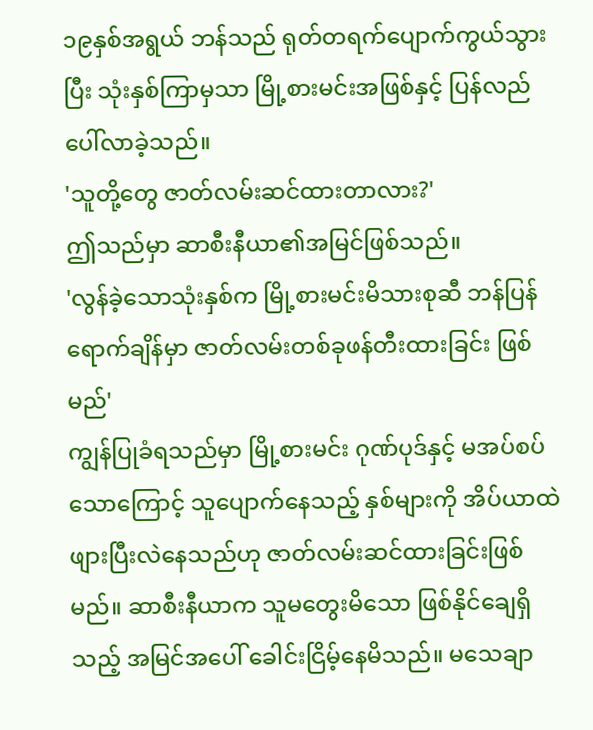၁၉နှစ်အရွယ် ဘန်သည် ရုတ်တရက်ပျောက်ကွယ်သွားပြီး သုံးနှစ်ကြာမှသာ မြို့စားမင်းအဖြစ်နှင့် ပြန်လည် ပေါ်လာခဲ့သည်။
'သူတို့တွေ ဇာတ်လမ်းဆင်ထားတာလား?'
ဤသည်မှာ ဆာစီးနီယာ၏အမြင်ဖြစ်သည်။
'လွန်ခဲ့သောသုံးနှစ်က မြို့စားမင်းမိသားစုဆီ ဘန်ပြန်ရောက်ချိန်မှာ ဇာတ်လမ်းတစ်ခုဖန်တီးထားခြင်း ဖြစ်မည်'
ကျွန်ပြုခံရသည်မှာ မြို့စားမင်း ဂုဏ်ပုဒ်နှင့် မအပ်စပ်သောကြောင့် သူပျောက်နေသည့် နှစ်များကို အိပ်ယာထဲ ဖျားပြီးလဲနေသည်ဟု ဇာတ်လမ်းဆင်ထားခြင်းဖြစ်မည်။ ဆာစီးနီယာက သူမတွေးမိသော ဖြစ်နိုင်ချေရှိသည့် အမြင်အပေါ် ခေါင်းငြိမ့်နေမိသည်။ မသေချာ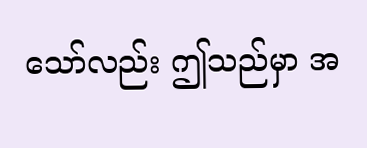သော်လည်း ဤသည်မှာ အ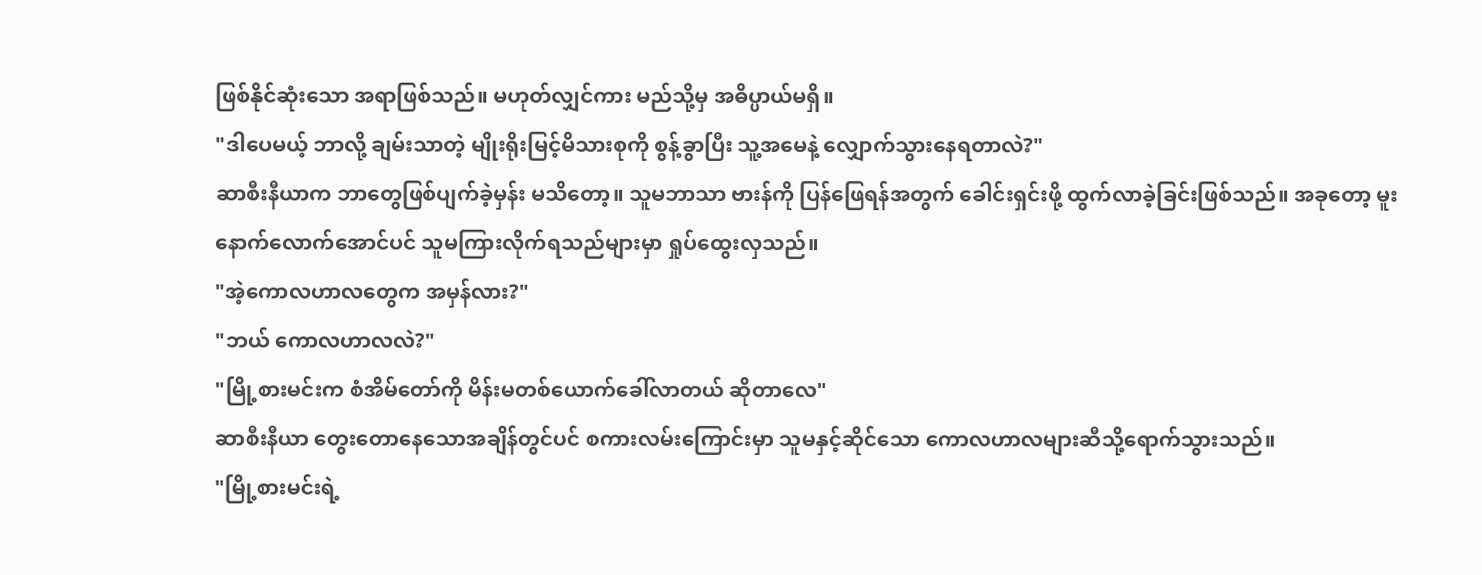ဖြစ်နိုင်ဆုံးသော အရာဖြစ်သည်။ မဟုတ်လျှင်ကား မည်သို့မှ အဓိပ္ပာယ်မရှိ။
"ဒါပေမယ့် ဘာလို့ ချမ်းသာတဲ့ မျိုးရိုးမြင့်မိသားစုကို စွန့်ခွာပြီး သူ့အမေနဲ့ လျှောက်သွားနေရတာလဲ?"
ဆာစီးနီယာက ဘာတွေဖြစ်ပျက်ခဲ့မှန်း မသိတော့။ သူမဘာသာ ဗားန်ကို ပြန်ဖြေရန်အတွက် ခေါင်းရှင်းဖို့ ထွက်လာခဲ့ခြင်းဖြစ်သည်။ အခုတော့ မူးနောက်လောက်အောင်ပင် သူမကြားလိုက်ရသည်များမှာ ရှုပ်ထွေးလှသည်။
"အဲ့ကောလဟာလတွေက အမှန်လား?"
"ဘယ် ကောလဟာလလဲ?"
"မြို့စားမင်းက စံအိမ်တော်ကို မိန်းမတစ်ယောက်ခေါ်လာတယ် ဆိုတာလေ"
ဆာစီးနီယာ တွေးတောနေသောအချိန်တွင်ပင် စကားလမ်းကြောင်းမှာ သူမနှင့်ဆိုင်သော ကောလဟာလများဆီသို့ရောက်သွားသည်။
"မြို့စားမင်းရဲ့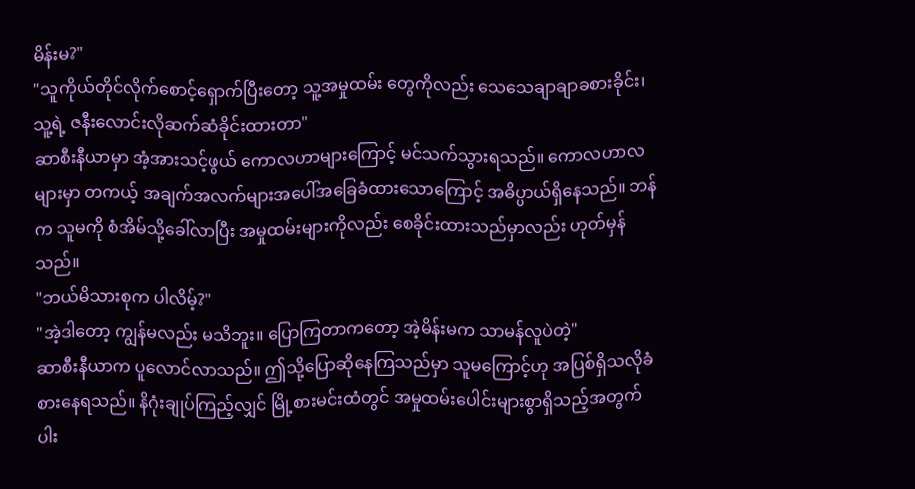မိန်းမ?"
"သူကိုယ်တိုင်လိုက်စောင့်ရှောက်ပြီးတော့ သူ့အမှုထမ်း တွေကိုလည်း သေသေချာချာခစားခိုင်း၊ သူ့ရဲ့ ဇနီးလောင်းလိုဆက်ဆံခိုင်းထားတာ"
ဆာစီးနီယာမှာ အံ့အားသင့်ဖွယ် ကောလဟာများကြောင့် မင်သက်သွားရသည်။ ကောလဟာလများမှာ တကယ့် အချက်အလက်များအပေါ်အခြေခံထားသောကြောင့် အဓိပ္ပာယ်ရှိနေသည်။ ဘန်က သူမကို စံအိမ်သို့ခေါ်လာပြီး အမှုထမ်းများကိုလည်း စေခိုင်းထားသည်မှာလည်း ဟုတ်မှန်သည်။
"ဘယ်မိသားစုက ပါလိမ့်?"
"အဲ့ဒါတော့ ကျွန်မလည်း မသိဘူး။ ပြောကြတာကတော့ အဲ့မိန်းမက သာမန်လူပဲတဲ့"
ဆာစီးနီယာက ပူလောင်လာသည်။ ဤသို့ပြောဆိုနေကြသည်မှာ သူမကြောင့်ဟု အပြစ်ရှိသလိုခံစားနေရသည်။ နိဂုံးချုပ်ကြည့်လျှင် မြို့စားမင်းထံတွင် အမှုထမ်းပေါင်းများစွာရှိသည့်အတွက် ပါး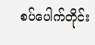စပ်ပေါက်တိုင်း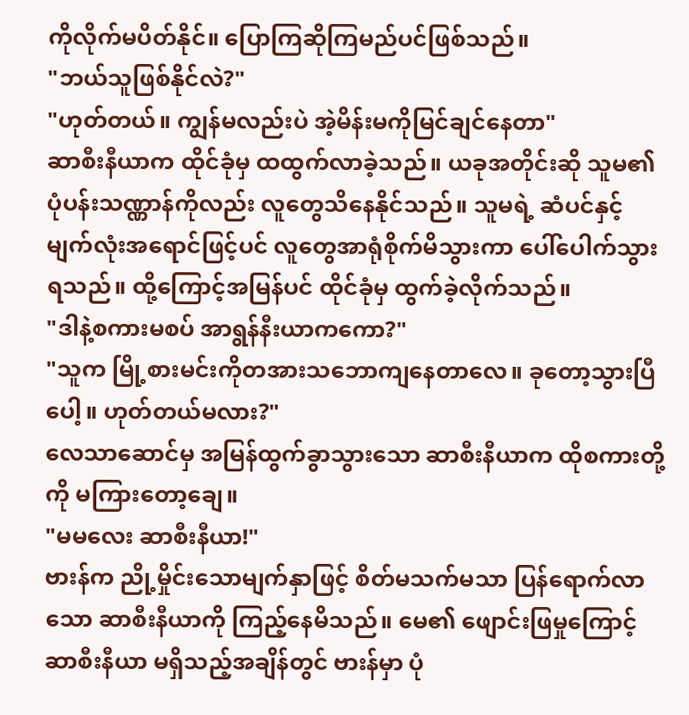ကိုလိုက်မပိတ်နိုင်။ ပြောကြဆိုကြမည်ပင်ဖြစ်သည်။
"ဘယ်သူဖြစ်နိုင်လဲ?"
"ဟုတ်တယ်။ ကျွန်မလည်းပဲ အဲ့မိန်းမကိုမြင်ချင်နေတာ"
ဆာစီးနီယာက ထိုင်ခုံမှ ထထွက်လာခဲ့သည်။ ယခုအတိုင်းဆို သူမ၏ပုံပန်းသဏ္ဏာန်ကိုလည်း လူတွေသိနေနိုင်သည်။ သူမရဲ့ ဆံပင်နှင့် မျက်လုံးအရောင်ဖြင့်ပင် လူတွေအာရုံစိုက်မိသွားကာ ပေါ်ပေါက်သွားရသည်။ ထို့ကြောင့်အမြန်ပင် ထိုင်ခုံမှ ထွက်ခဲ့လိုက်သည်။
"ဒါနဲ့စကားမစပ် အာရွန်နီးယာကကော?"
"သူက မြို့စားမင်းကိုတအားသဘောကျနေတာလေ။ ခုတော့သွားပြီပေါ့။ ဟုတ်တယ်မလား?"
လေသာဆောင်မှ အမြန်ထွက်ခွာသွားသော ဆာစီးနီယာက ထိုစကားတို့ကို မကြားတော့ချေ။
"မမလေး ဆာစီးနီယာ!"
ဗားန်က ညို့မှိုင်းသောမျက်နှာဖြင့် စိတ်မသက်မသာ ပြန်ရောက်လာသော ဆာစီးနီယာကို ကြည့်နေမိသည်။ မေ၏ ဖျောင်းဖြမှုကြောင့် ဆာစီးနီယာ မရှိသည့်အချိန်တွင် ဗားန်မှာ ပုံ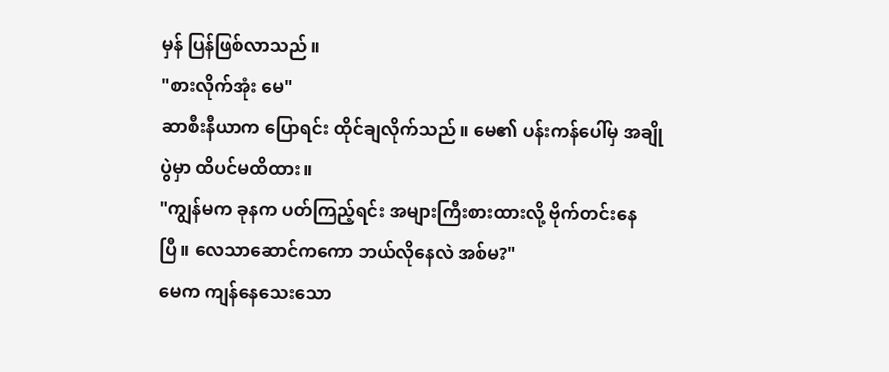မှန် ပြန်ဖြစ်လာသည်။
"စားလိုက်အုံး မေ"
ဆာစီးနီယာက ပြောရင်း ထိုင်ချလိုက်သည်။ မေ၏ ပန်းကန်ပေါ်မှ အချိုပွဲမှာ ထိပင်မထိထား။
"ကျွန်မက ခုနက ပတ်ကြည့်ရင်း အများကြီးစားထားလို့ ဗိုက်တင်းနေပြီ။ လေသာဆောင်ကကော ဘယ်လိုနေလဲ အစ်မ?"
မေက ကျန်နေသေးသော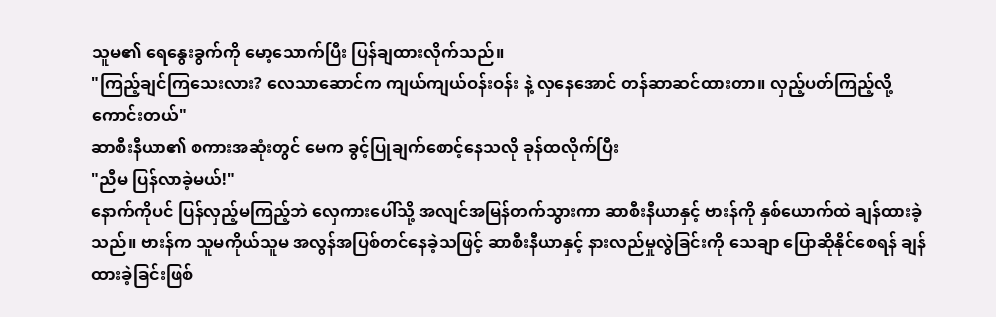သူမ၏ ရေနွေးခွက်ကို မော့သောက်ပြီး ပြန်ချထားလိုက်သည်။
"ကြည့်ချင်ကြသေးလား? လေသာဆောင်က ကျယ်ကျယ်ဝန်းဝန်း နဲ့ လှနေအောင် တန်ဆာဆင်ထားတာ။ လှည့်ပတ်ကြည့်လို့ကောင်းတယ်"
ဆာစီးနီယာ၏ စကားအဆုံးတွင် မေက ခွင့်ပြုချက်စောင့်နေသလို ခုန်ထလိုက်ပြီး
"ညီမ ပြန်လာခဲ့မယ်!"
နောက်ကိုပင် ပြန်လှည့်မကြည့်ဘဲ လှေကားပေါ်သို့ အလျင်အမြန်တက်သွားကာ ဆာစီးနီယာနှင့် ဗားန်ကို နှစ်ယောက်ထဲ ချန်ထားခဲ့သည်။ ဗားန်က သူမကိုယ်သူမ အလွန်အပြစ်တင်နေခဲ့သဖြင့် ဆာစီးနီယာနှင့် နားလည်မှုလွဲခြင်းကို သေချာ ပြောဆိုနိုင်စေရန် ချန်ထားခဲ့ခြင်းဖြစ်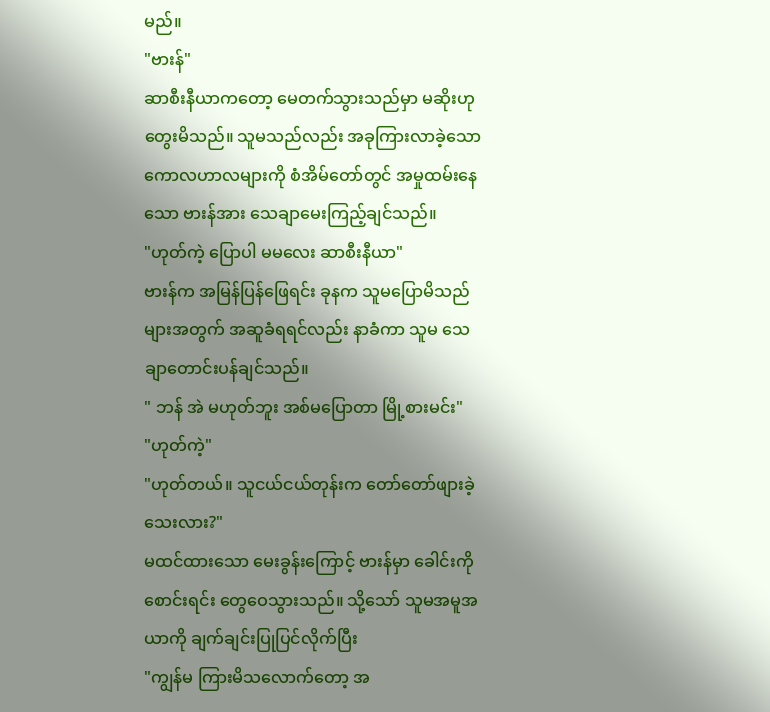မည်။
"ဗားန်"
ဆာစီးနီယာကတော့ မေတက်သွားသည်မှာ မဆိုးဟုတွေးမိသည်။ သူမသည်လည်း အခုကြားလာခဲ့သော ကောလဟာလများကို စံအိမ်တော်တွင် အမှုထမ်းနေသော ဗားန်အား သေချာမေးကြည့်ချင်သည်။
"ဟုတ်ကဲ့ ပြောပါ မမလေး ဆာစီးနီယာ"
ဗားန်က အမြန်ပြန်ဖြေရင်း ခုနက သူမပြောမိသည်များအတွက် အဆူခံရရင်လည်း နာခံကာ သူမ သေချာတောင်းပန်ချင်သည်။
" ဘန် အဲ မဟုတ်ဘူး အစ်မပြောတာ မြို့စားမင်း"
"ဟုတ်ကဲ့"
"ဟုတ်တယ်။ သူငယ်ငယ်တုန်းက တော်တော်ဖျားခဲ့သေးလား?"
မထင်ထားသော မေးခွန်းကြောင့် ဗားန်မှာ ခေါင်းကိုစောင်းရင်း တွေဝေသွားသည်။ သို့သော် သူမအမူအယာကို ချက်ချင်းပြုပြင်လိုက်ပြီး
"ကျွန်မ ကြားမိသလောက်တော့ အ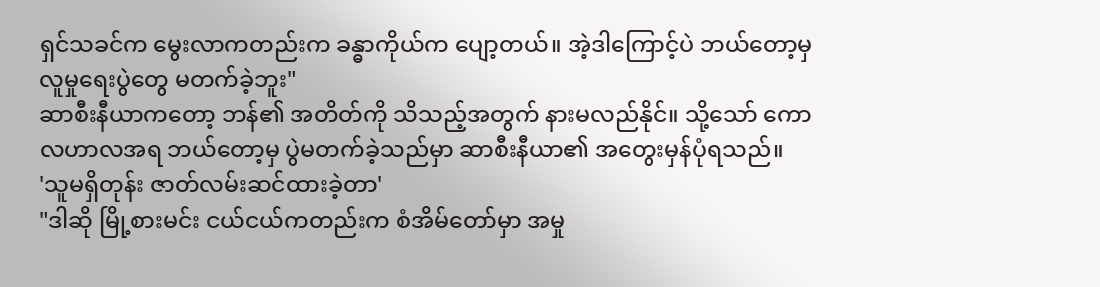ရှင်သခင်က မွေးလာကတည်းက ခန္ဓာကိုယ်က ပျော့တယ်။ အဲ့ဒါကြောင့်ပဲ ဘယ်တော့မှ လူမှုရေးပွဲတွေ မတက်ခဲ့ဘူး"
ဆာစီးနီယာကတော့ ဘန်၏ အတိတ်ကို သိသည့်အတွက် နားမလည်နိုင်။ သို့သော် ကောလဟာလအရ ဘယ်တော့မှ ပွဲမတက်ခဲ့သည်မှာ ဆာစီးနီယာ၏ အတွေးမှန်ပုံရသည်။
'သူမရှိတုန်း ဇာတ်လမ်းဆင်ထားခဲ့တာ'
"ဒါဆို မြို့စားမင်း ငယ်ငယ်ကတည်းက စံအိမ်တော်မှာ အမှု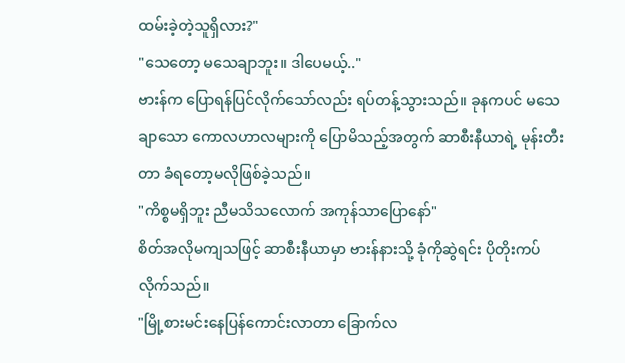ထမ်းခဲ့တဲ့သူရှိလား?"
"သေတော့ မသေချာဘူး။ ဒါပေမယ့်.."
ဗားန်က ပြောရန်ပြင်လိုက်သော်လည်း ရပ်တန့်သွားသည်။ ခုနကပင် မသေချာသော ကောလဟာလများကို ပြောမိသည့်အတွက် ဆာစီးနီယာရဲ့ မုန်းတီးတာ ခံရတော့မလိုဖြစ်ခဲ့သည်။
"ကိစ္စမရှိဘူး ညီမသိသလောက် အကုန်သာပြောနော်"
စိတ်အလိုမကျသဖြင့် ဆာစီးနီယာမှာ ဗားန်နားသို့ ခုံကိုဆွဲရင်း ပိုတိုးကပ်လိုက်သည်။
"မြို့စားမင်းနေပြန်ကောင်းလာတာ ခြောက်လ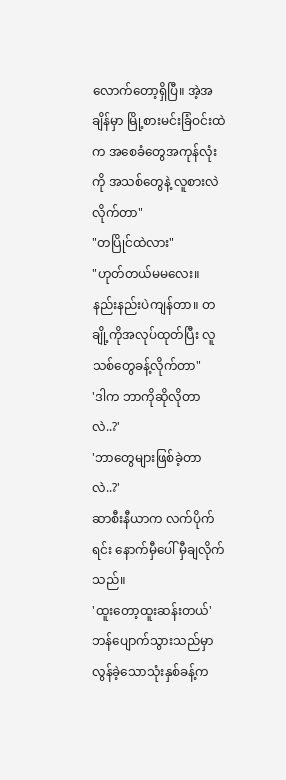လောက်တော့ရှိပြီ။ အဲ့အချိန်မှာ မြို့စားမင်းခြံဝင်းထဲက အစေခံတွေအကုန်လုံးကို အသစ်တွေနဲ့ လူစားလဲလိုက်တာ"
"တပြိုင်ထဲလား"
"ဟုတ်တယ်မမလေး။ နည်းနည်းပဲကျန်တာ။ တချို့ကိုအလုပ်ထုတ်ပြီး လူသစ်တွေခန့်လိုက်တာ"
'ဒါက ဘာကိုဆိုလိုတာလဲ..?'
'ဘာတွေများဖြစ်ခဲ့တာလဲ..?'
ဆာစီးနီယာက လက်ပိုက်ရင်း နောက်မှီပေါ် မှီချလိုက်သည်။
'ထူးတော့ထူးဆန်းတယ်'
ဘန်ပျောက်သွားသည်မှာ လွန်ခဲ့သောသုံးနှစ်ခန့်က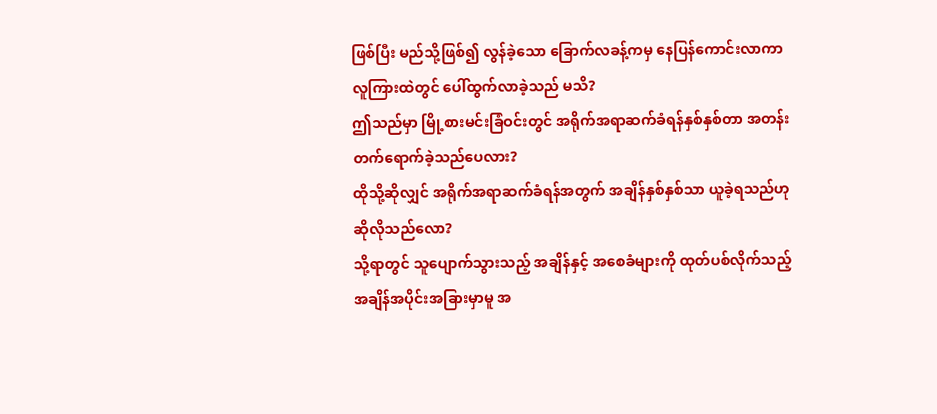ဖြစ်ပြီး မည်သို့ဖြစ်၍ လွန်ခဲ့သော ခြောက်လခန့်ကမှ နေပြန်ကောင်းလာကာ လူကြားထဲတွင် ပေါ်ထွက်လာခဲ့သည် မသိ?
ဤသည်မှာ မြို့စားမင်းခြံဝင်းတွင် အရိုက်အရာဆက်ခံရန်နှစ်နှစ်တာ အတန်းတက်ရောက်ခဲ့သည်ပေလား?
ထိုသို့ဆိုလျှင် အရိုက်အရာဆက်ခံရန်အတွက် အချိန်နှစ်နှစ်သာ ယူခဲ့ရသည်ဟု ဆိုလိုသည်လော?
သို့ရာတွင် သူပျောက်သွားသည့် အချိန်နှင့် အစေခံများကို ထုတ်ပစ်လိုက်သည့် အချိန်အပိုင်းအခြားမှာမူ အ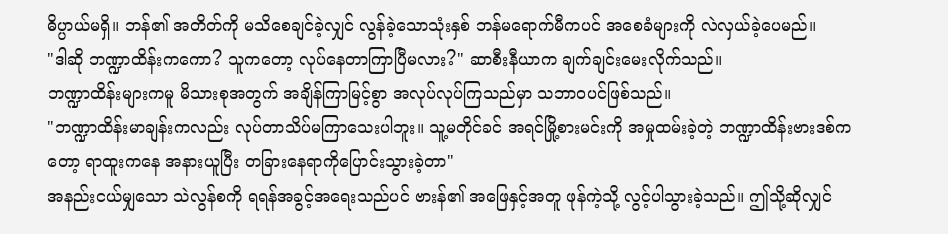ဓိပ္ပာယ်မရှိ။ ဘန်၏ အတိတ်ကို မသိစေချင်ခဲ့လျှင် လွန်ခဲ့သောသုံးနှစ် ဘန်မရောက်မီကပင် အစေခံများကို လဲလှယ်ခဲ့ပေမည်။
"ဒါဆို ဘဏ္ဍာထိန်းကကော? သူကတော့ လုပ်နေတာကြာပြီမလား?" ဆာစီးနီယာက ချက်ချင်းမေးလိုက်သည်။
ဘဏ္ဍာထိန်းများကမူ မိသားစုအတွက် အချိန်ကြာမြင့်စွာ အလုပ်လုပ်ကြသည်မှာ သဘာဝပင်ဖြစ်သည်။
"ဘဏ္ဍာထိန်းမာချန်းကလည်း လုပ်တာသိပ်မကြာသေးပါဘူး။ သူ့မတိုင်ခင် အရင်မြို့စားမင်းကို အမှုထမ်းခဲ့တဲ့ ဘဏ္ဍာထိန်းဗားဒစ်ကတော့ ရာထူးကနေ အနားယူပြီး တခြားနေရာကိုပြောင်းသွားခဲ့တာ"
အနည်းငယ်မျှသော သဲလွန်စကို ရရန်အခွင့်အရေးသည်ပင် ဗားန်၏ အဖြေနှင့်အတူ ဖုန်ကဲ့သို့ လွင့်ပါသွားခဲ့သည်။ ဤသို့ဆိုလျှင်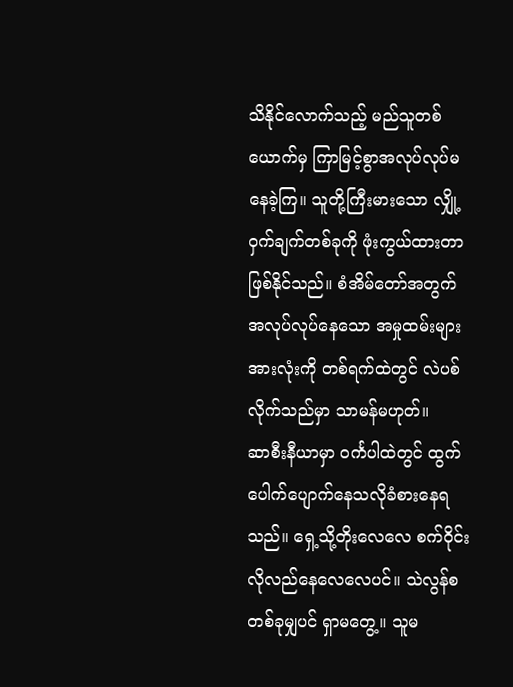သိနိုင်လောက်သည့် မည်သူတစ်ယောက်မှ ကြာမြင့်စွာအလုပ်လုပ်မနေခဲ့ကြ။ သူတို့ကြီးမားသော လျှို့ဝှက်ချက်တစ်ခုကို ဖုံးကွယ်ထားတာဖြစ်နိုင်သည်။ စံအိမ်တော်အတွက် အလုပ်လုပ်နေသော အမှုထမ်းများအားလုံးကို တစ်ရက်ထဲတွင် လဲပစ်လိုက်သည်မှာ သာမန်မဟုတ်။
ဆာစီးနီယာမှာ ဝင်္ကပါထဲတွင် ထွက်ပေါက်ပျောက်နေသလိုခံစားနေရသည်။ ရှေ့သို့တိုးလေလေ စက်ဝိုင်းလိုလည်နေလေလေပင်။ သဲလွန်စတစ်ခုမျှပင် ရှာမတွေ့။ သူမ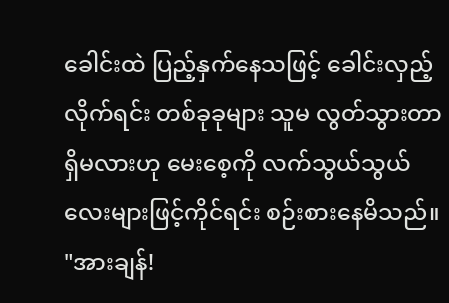ခေါင်းထဲ ပြည့်နှက်နေသဖြင့် ခေါင်းလှည့်လိုက်ရင်း တစ်ခုခုများ သူမ လွတ်သွားတာရှိမလားဟု မေးစေ့ကို လက်သွယ်သွယ်လေးများဖြင့်ကိုင်ရင်း စဉ်းစားနေမိသည်။
"အားချန်!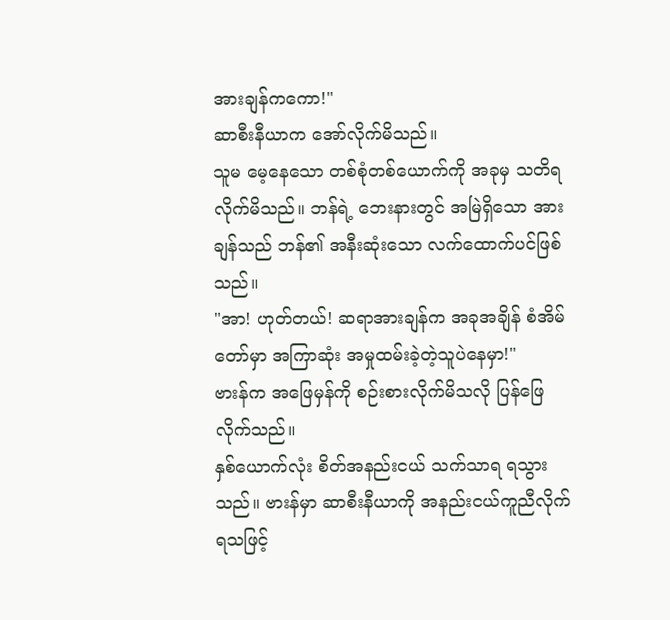အားချန်ကကော!"
ဆာစီးနီယာက အော်လိုက်မိသည်။
သူမ မေ့နေသော တစ်စုံတစ်ယောက်ကို အခုမှ သတိရလိုက်မိသည်။ ဘန်ရဲ့ ဘေးနားတွင် အမြဲရှိသော အားချန်သည် ဘန်၏ အနီးဆုံးသော လက်ထောက်ပင်ဖြစ်သည်။
"အာ! ဟုတ်တယ်! ဆရာအားချန်က အခုအချိန် စံအိမ်တော်မှာ အကြာဆုံး အမှုထမ်းခဲ့တဲ့သူပဲနေမှာ!"
ဗားန်က အဖြေမှန်ကို စဉ်းစားလိုက်မိသလို ပြန်ဖြေလိုက်သည်။
နှစ်ယောက်လုံး စိတ်အနည်းငယ် သက်သာရ ရသွားသည်။ ဗားန်မှာ ဆာစီးနီယာကို အနည်းငယ်ကူညီလိုက်ရသဖြင့်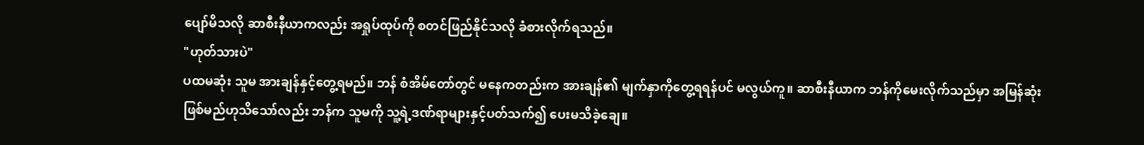ပျော်မိသလို ဆာစီးနီယာကလည်း အရှုပ်ထုပ်ကို စတင်ဖြည်နိုင်သလို ခံစားလိုက်ရသည်။
"ဟုတ်သားပဲ"
ပထမဆုံး သူမ အားချန်နှင့်တွေ့ရမည်။ ဘန် စံအိမ်တော်တွင် မနေကတည်းက အားချန်၏ မျက်နှာကိုတွေ့ရရန်ပင် မလွယ်ကူ။ ဆာစီးနီယာက ဘန်ကိုမေးလိုက်သည်မှာ အမြန်ဆုံးဖြစ်မည်ဟုသိသော်လည်း ဘန်က သူမကို သူ့ရဲ့ဒဏ်ရာများနှင့်ပတ်သက်၍ ပေးမသိခဲ့ချေ။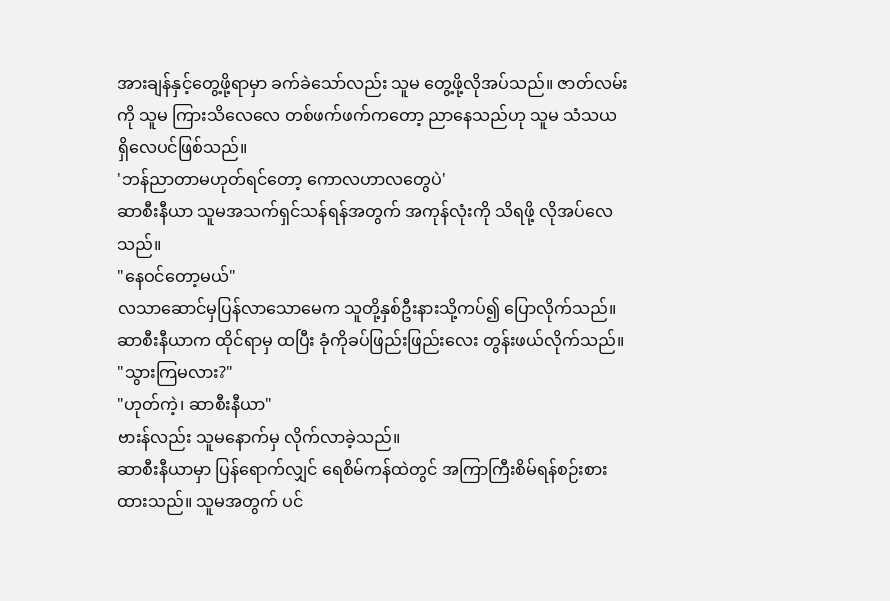အားချန်နှင့်တွေ့ဖို့ရာမှာ ခက်ခဲသော်လည်း သူမ တွေ့ဖို့လိုအပ်သည်။ ဇာတ်လမ်းကို သူမ ကြားသိလေလေ တစ်ဖက်ဖက်ကတော့ ညာနေသည်ဟု သူမ သံသယရှိလေပင်ဖြစ်သည်။
'ဘန်ညာတာမဟုတ်ရင်တော့ ကောလဟာလတွေပဲ'
ဆာစီးနီယာ သူမအသက်ရှင်သန်ရန်အတွက် အကုန်လုံးကို သိရဖို့ လိုအပ်လေသည်။
"နေဝင်တော့မယ်"
လသာဆောင်မှပြန်လာသောမေက သူတို့နှစ်ဦးနားသို့ကပ်၍ ပြောလိုက်သည်။ ဆာစီးနီယာက ထိုင်ရာမှ ထပြီး ခုံကိုခပ်ဖြည်းဖြည်းလေး တွန်းဖယ်လိုက်သည်။
"သွားကြမလား?"
"ဟုတ်ကဲ့၊ ဆာစီးနီယာ"
ဗားန်လည်း သူမနောက်မှ လိုက်လာခဲ့သည်။
ဆာစီးနီယာမှာ ပြန်ရောက်လျှင် ရေစိမ်ကန်ထဲတွင် အကြာကြီးစိမ်ရန်စဉ်းစားထားသည်။ သူမအတွက် ပင်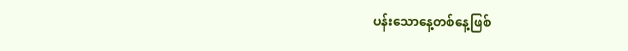ပန်းသောနေ့တစ်နေ့ဖြစ်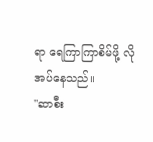ရာ ရေကြာကြာစိမ်ဖို့ လိုအပ်နေသည်။
"ဆာစီး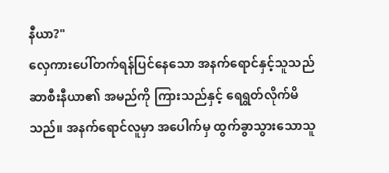နီယာ?"
လှေကားပေါ်တက်ရန်ပြင်နေသော အနက်ရောင်နှင့်သူသည် ဆာစီးနီယာ၏ အမည်ကို ကြားသည်နှင့် ရေရွတ်လိုက်မိသည်။ အနက်ရောင်လူမှာ အပေါက်မှ ထွက်ခွာသွားသောသူ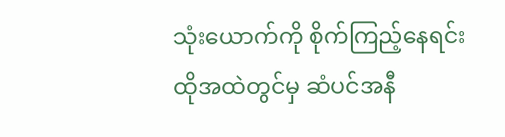သုံးယောက်ကို စိုက်ကြည့်နေရင်း ထိုအထဲတွင်မှ ဆံပင်အနီ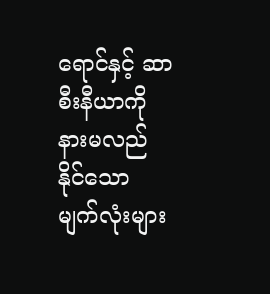ရောင်နှင့် ဆာစီးနီယာကို နားမလည်နိုင်သော မျက်လုံးများ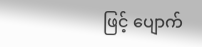ဖြင့် ပျောက်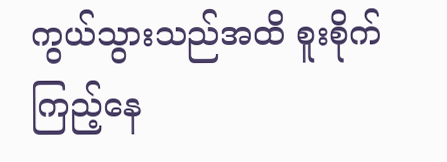ကွယ်သွားသည်အထိ စူးစိုက်ကြည့်နေ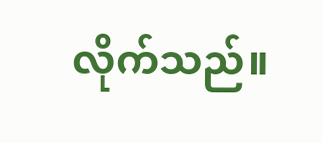လိုက်သည်။